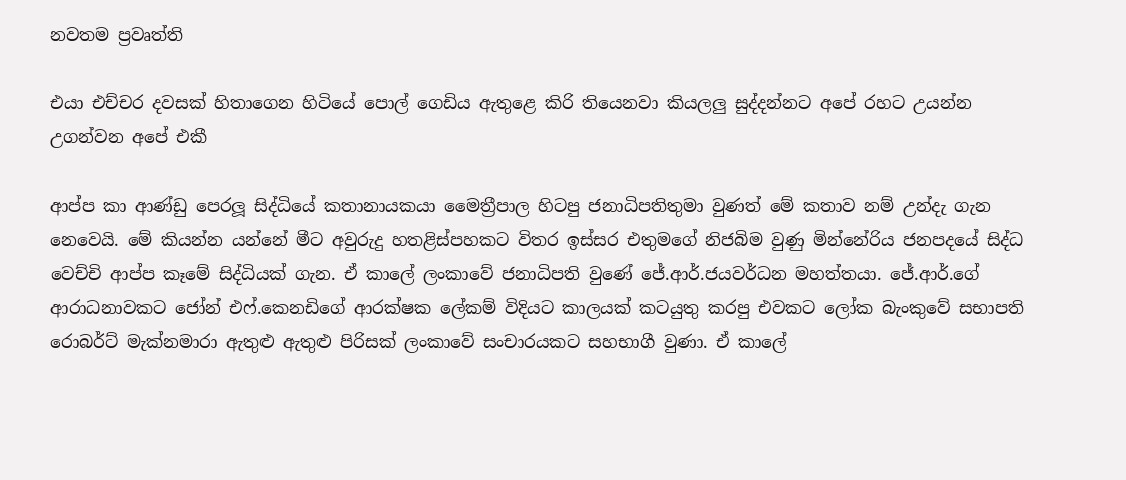නවතම ප්‍රවෘත්ති

එයා එච්චර දවසක් හිතාගෙන හිටියේ පොල් ගෙඩිය ඇතුළෙ කිරි තියෙනවා කියලලු සුද්දන්නට අපේ රහට උයන්න උගන්වන අපේ එකී

ආප්ප කා ආණ්ඩු පෙරලූ සිද්ධියේ කතානායකයා මෛත්‍රීපාල හිටපු ජනාධිපතිතුමා වුණත් මේ කතාව නම් උන්දැ ගැන නෙවෙයි. මේ කියන්න යන්නේ මීට අවුරුදු හතළිස්පහකට විතර ඉස්සර එතුමගේ නිජබිම වුණු මින්නේරිය ජනපදයේ සිද්ධ වෙච්චි ආප්ප කෑමේ සිද්ධියක් ගැන. ඒ කාලේ ලංකාවේ ජනාධිපති වුණේ ජේ.ආර්.ජයවර්ධන මහත්තයා. ජේ.ආර්.ගේ ආරාධනාවකට ජෝන් එෆ්.කෙනඩිගේ ආරක්ෂක ලේකම් විදියට කාලයක් කටයුතු කරපු එවකට ලෝක බැංකුවේ සභාපති රොබර්ට් මැක්නමාරා ඇතුළු ඇතුළු පිරිසක් ලංකාවේ සංචාරයකට සහභාගී වුණා. ඒ කාලේ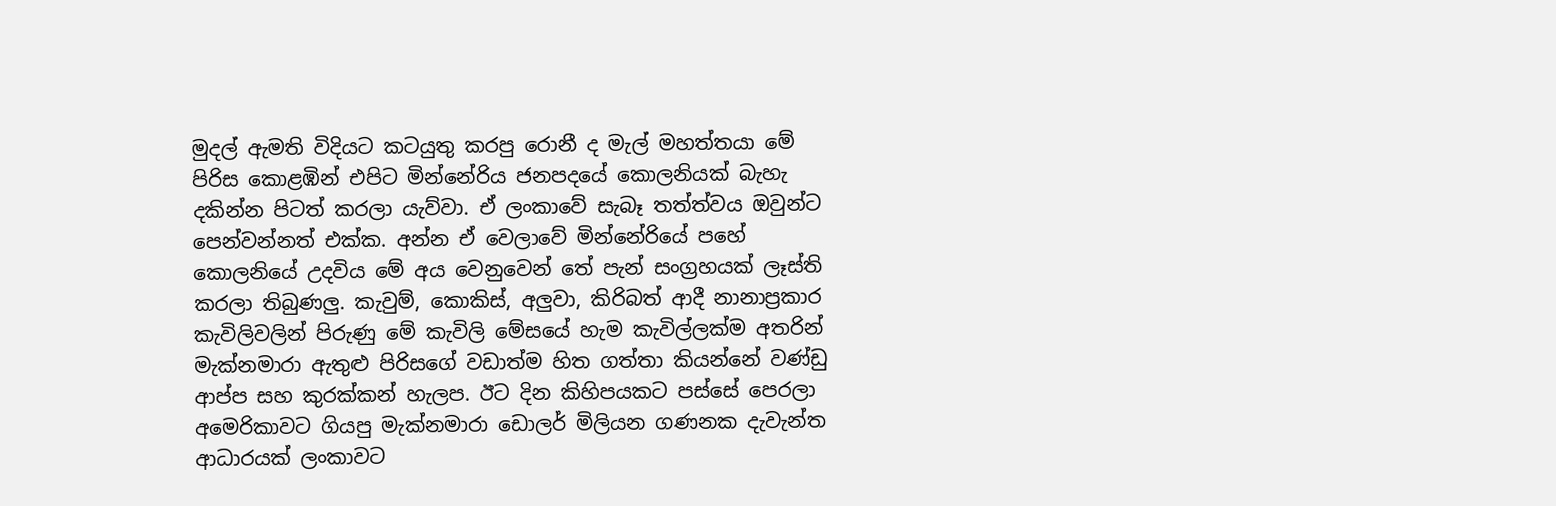මුදල් ඇමති විදියට කටයුතු කරපු රොනී ද මැල් මහත්තයා මේ පිරිස කොළඹින් එපිට මින්නේරිය ජනපදයේ කොලනියක් බැහැ දකින්න පිටත් කරලා යැව්වා. ඒ ලංකාවේ සැබෑ තත්ත්වය ඔවුන්ට පෙන්වන්නත් එක්ක. අන්න ඒ වෙලාවේ මින්නේරියේ පහේ කොලනියේ උදවිය මේ අය වෙනුවෙන් තේ පැන් සංග්‍රහයක් ලෑස්ති කරලා තිබුණලු. කැවුම්, කොකිස්, අලුවා, කිරිබත් ආදී නානාප්‍රකාර කැවිලිවලින් පිරුණු මේ කැවිලි මේසයේ හැම කැවිල්ලක්ම අතරින් මැක්නමාරා ඇතුළු පිරිසගේ වඩාත්ම හිත ගත්තා කියන්නේ වණ්ඩු ආප්ප සහ කුරක්කන් හැලප. ඊට දින කිහිපයකට පස්සේ පෙරලා අමෙරිකාවට ගියපු මැක්නමාරා ඩොලර් මිලියන ගණනක දැවැන්ත ආධාරයක් ලංකාවට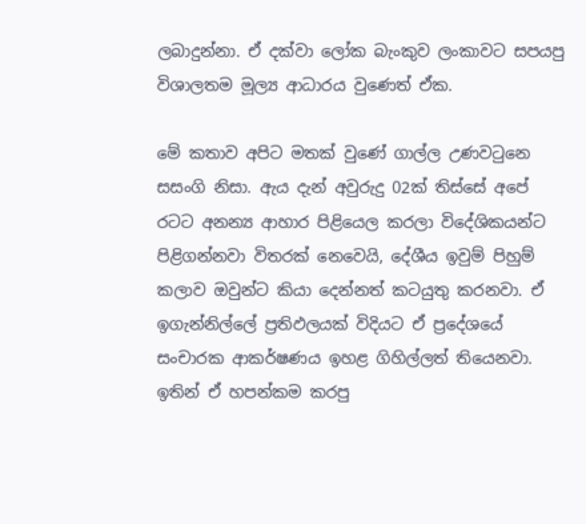ලබාදුන්නා. ඒ දක්වා ලෝක බැංකුව ලංකාවට සපයපු විශාලතම මූල්‍ය ආධාරය වු‍ණෙත් ඒක.

මේ කතාව අපිට මතක් වුණේ ගාල්ල උණවටුනෙ සසංගි නිසා. ඇය දැන් අවුරුදු 02ක් තිස්සේ අපේ රටට අනන්‍ය ආහාර පිළියෙල කරලා විදේශිකයන්ට පිළිගන්නවා විතරක් නෙවෙයි, දේශීය ඉවුම් පිහුම් කලාව ඔවුන්ට කියා දෙන්නත් කටයුතු කරනවා. ඒ ඉගැන්නිල්ලේ ප්‍රතිඵලයක් විදියට ඒ ප්‍රදේශයේ සංචාරක ආකර්ෂණය ඉහළ ගිහිල්ලත් තියෙනවා. ඉතින් ඒ හපන්කම කරපු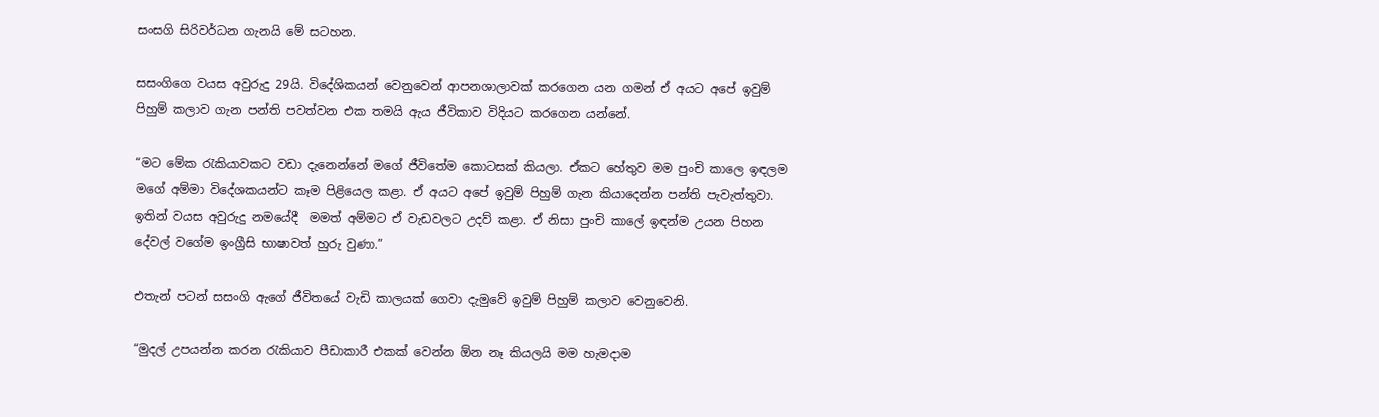සංසගි සිරිවර්ධන ගැනයි මේ සටහන.

සසංගිගෙ වයස අවුරුදු 29යි. විදේශිකයන් වෙනුවෙන් ආපනශාලාවක් කරගෙන යන ගමන් ඒ අයට අපේ ඉවුම් පිහුම් කලාව ගැන පන්ති පවත්වන එක තමයි ඇය ජීවිකාව විදියට කරගෙන යන්නේ.

“මට මේක රැකියාවකට වඩා දැනෙන්නේ මගේ ජීවිතේම කොටසක් කියලා. ඒකට හේතුව මම පුංචි කාලෙ ඉඳලම මගේ අම්මා විදේශකයන්ට කෑම පිළියෙල කළා. ඒ අයට අපේ ඉවුම් පිහුම් ගැන කියාදෙන්න පන්ති පැවැත්තුවා. ඉතින් වයස අවුරුදු නමයේදී  මමත් අම්මට ඒ වැඩවලට උදව් කළා. ඒ නිසා පුංචි කාලේ ඉඳන්ම උයන පිහන දේවල් වගේම ඉංග්‍රීසි භාෂාවත් හුරු වුණා.”

එතැන් පටන් සසංගි ඇගේ ජීවිතයේ වැඩි කාලයක් ගෙවා දැමුවේ ඉවුම් පිහුම් කලාව වෙනුවෙනි.

“මුදල් උපයන්න කරන රැකියාව පීඩාකාරී එකක් වෙන්න ඕන නෑ කියලයි මම හැමදාම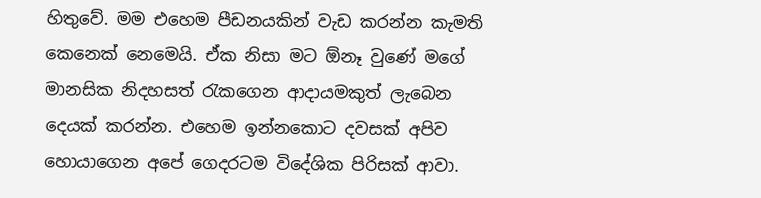හිතුවේ. මම එහෙම පීඩනයකින් වැඩ කරන්න කැමති කෙනෙක් නෙමෙයි. ඒක නිසා මට ඕනෑ වුණේ මගේ මානසික නිදහසත් රැකගෙන ආදායමකුත් ලැබෙන දෙයක් කරන්න. එහෙම ඉන්නකොට දවසක් අපිව හොයාගෙන අපේ ගෙදරටම විදේශික පිරිසක් ආවා.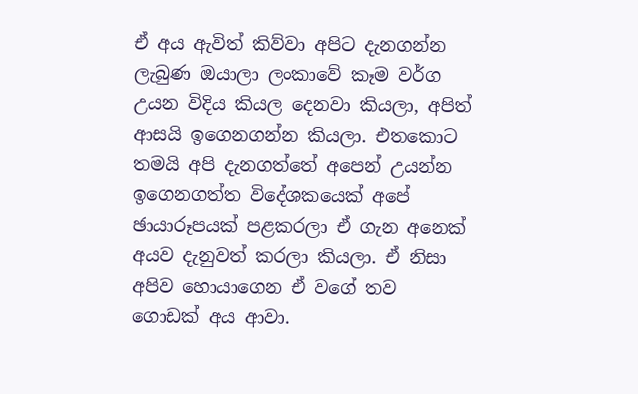ඒ අය ඇවිත් කිව්වා අපිට දැනගන්න ලැබුණ ඔයාලා ලංකාවේ කෑම වර්ග උයන විදිය කියල දෙනවා කියලා, අපිත් ආසයි ඉගෙනගන්න කියලා. එතකොට තමයි අපි දැනගත්තේ අපෙන් උයන්න ඉගෙනගත්ත විදේශකයෙක් අපේ ඡායාරූපයක් පළකරලා ඒ ගැන අනෙක් අයව දැනුවත් කරලා කියලා. ඒ නිසා අපිව හොයාගෙන ඒ වගේ තව ගොඩක් අය ආවා.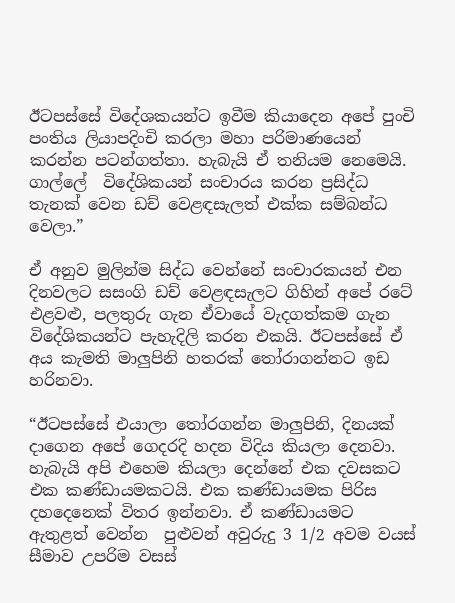ඊටපස්සේ විදේශකයන්ට ඉවීම කියාදෙන අපේ පුංචි පංතිය ලියාපදිංචි කරලා මහා පරිමාණයෙන් කරන්න පටන්ගත්තා. හැබැයි ඒ තනියම නෙමෙයි. ගාල්ලේ  විදේශිකයන් සංචාරය කරන ප්‍රසිද්ධ තැනක් වෙන ඩච් වෙළඳසැලත් එක්ක සම්බන්ධ වෙලා.”

ඒ අනුව මුලින්ම සිද්ධ වෙන්නේ සංචාරකයන් එන දිනවලට සසංගි ඩච් වෙළඳසැලට ගිහින් අපේ රටේ එළවළු, පලතුරු ගැන ඒවායේ වැදගත්කම ගැන විදේශිකයන්ට පැහැදිලි කරන එකයි. ඊටපස්සේ ඒ අය කැමති මාලුපිනි හතරක් තෝරාගන්නට ඉඩ හරිනවා.

“ඊටපස්සේ එයාලා තෝරගන්න මාලුපිනි, දිනයක් දාගෙන අපේ ගෙදරදි හදන විදිය කියලා දෙනවා. හැබැයි අපි එහෙම කියලා දෙන්නේ එක දවසකට එක කණ්ඩායමකටයි. එක කණ්ඩායමක පිරිස දහදෙනෙක් විතර ඉන්නවා. ඒ කණ්ඩායමට ඇතුළත් වෙන්න  පුළුවන් අවුරුදු 3 1/2 අවම වයස් සීමාව උපරිම වසස්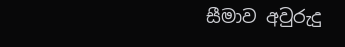සීමාව අවුරුදු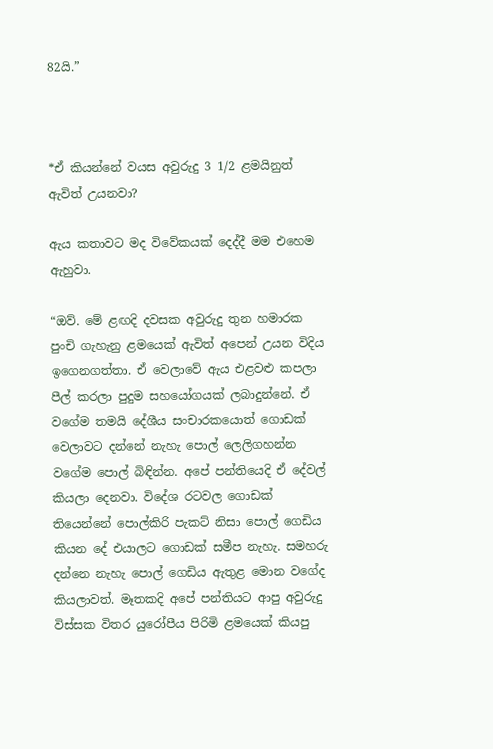82යි.”



*ඒ කියන්නේ වයස අවුරුදු 3 1/2 ළමයිනුත් ඇවිත් උයනවා?

ඇය කතාවට මද විවේකයක් දෙද්දී මම එහෙම ඇහුවා.

“ඔව්. මේ ළඟදි දවසක අවුරුදු තුන හමාරක පුංචි ගැහැනු ළමයෙක් ඇවිත් අපෙන් උයන විදිය ඉගෙනගත්තා. ඒ වෙලාවේ ඇය එළවළු කපලා පීල් කරලා පුදුම සහයෝගයක් ලබාදුන්නේ. ඒ වගේම තමයි දේශීය සංචාරකයොත් ගොඩක් වෙලාවට දන්නේ නැහැ පොල් ලෙලිගහන්න වගේම පොල් බිඳින්න. අපේ පන්තියෙදි ඒ දේවල් කියලා දෙනවා. විදේශ රටවල ගොඩක් තියෙන්නේ පොල්කිරි පැකට් නිසා පොල් ගෙඩිය කියන දේ එයාලට ගොඩක් සමීප නැහැ. සමහරු දන්නෙ නැහැ පොල් ගෙඩිය ඇතුළ මොන වගේද කියලාවත්. මෑතකදි අපේ පන්තියට ආපු අවුරුදු විස්සක විතර යුරෝපීය පිරිමි ළමයෙක් කියපු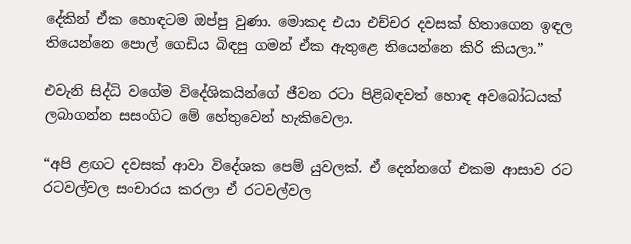දේකින් ඒක හොඳටම ඔප්පු වුණා. මොකද එයා එච්චර දවසක් හිතාගෙන ඉඳල තියෙන්නෙ පොල් ගෙඩිය බිඳපු ගමන් ඒක ඇතුළෙ තියෙන්නෙ කිරි කියලා.”

එවැනි සිද්ධි වගේම විදේශිකයින්ගේ ජීවන රටා පිළිබඳවත් හොඳ අවබෝධයක් ලබාගන්න සසංගිට මේ හේතුවෙන් හැකිවෙලා.

“අපි ළඟට දවසක් ආවා විදේශක පෙම් යුවලක්. ඒ දෙන්නගේ එකම ආසාව රට රටවල්වල සංචාරය කරලා ඒ රටවල්වල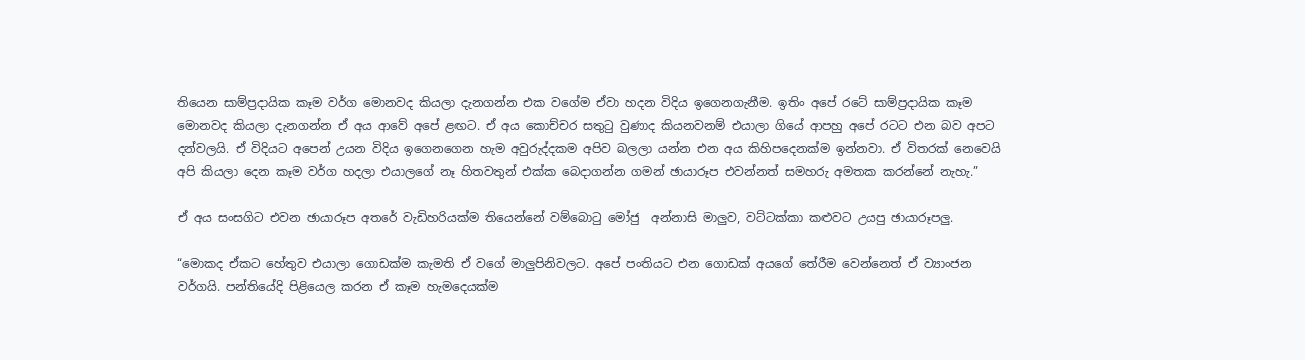තියෙන සාම්ප්‍රදායික කෑම වර්ග මොනවද කියලා දැනගන්න එක වගේම ඒවා හදන විදිය ඉගෙනගැනීම. ඉතිං අපේ රටේ සාම්ප්‍රදායික කෑම මොනවද කියලා දැනගන්න ඒ අය ආවේ අපේ ළඟට. ඒ අය කොච්චර සතුටු වුණාද කියනවනම් එයාලා ගියේ ආපහු අපේ රටට එන බව අපට දන්වලයි. ඒ විදියට අපෙන් උයන විදිය ඉගෙනගෙන හැම අවුරුද්දකම අපිව බලලා යන්න එන අය කිහිපදෙනක්ම ඉන්නවා. ඒ විතරක් නෙවෙයි අපි කියලා දෙන කෑම වර්ග හදලා එයාලගේ නෑ හිතවතුන් එක්ක බෙදාගන්න ගමන් ඡායාරූප එවන්නත් සමහරු අමතක කරන්නේ නැහැ.”

ඒ අය සංසගිට එවන ඡායාරූප අතරේ වැඩිහරියක්ම තියෙන්නේ වම්බොටු මෝජු  අන්නාසි මාලුව, වට්ටක්කා කළුවට උයපු ඡායාරූපලු.

“මොකද ඒකට හේතුව එයාලා ගොඩක්ම කැමති ඒ වගේ මාලුපිනිවලට. අපේ පංතියට එන ගොඩක් අයගේ තේරීම වෙන්නෙත් ඒ ව්‍යාංජන වර්ගයි. පන්තියේදි පිළියෙල කරන ඒ කෑම හැමදෙයක්ම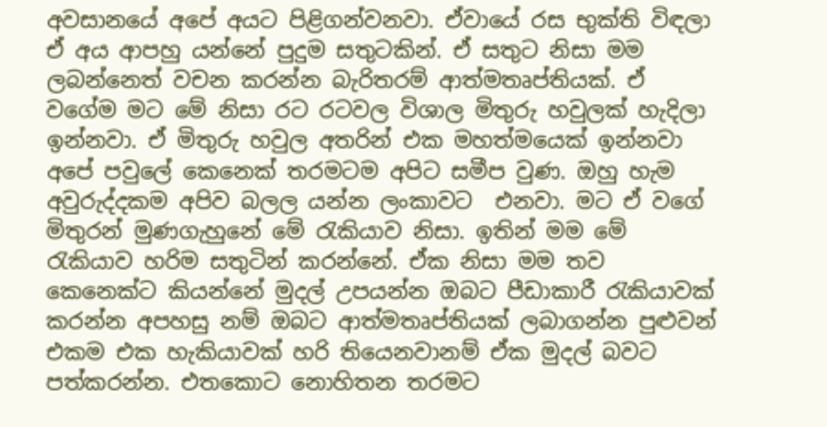අවසානයේ අපේ අයට පිළිගන්වනවා. ඒවායේ රස භුක්ති විඳලා ඒ අය ආපහු යන්නේ පුදුම සතුටකින්. ඒ සතුට නිසා මම ලබන්නෙත් වචන කරන්න බැරිතරම් ආත්මතෘප්තියක්. ඒ වගේම මට මේ නිසා රට රටවල විශාල මිතුරු හවුලක් හැදිලා ඉන්නවා. ඒ මිතුරු හවුල අතරින් එක මහත්මයෙක් ඉන්නවා අපේ පවුලේ කෙනෙක් තරමටම අපිට සමීප වුණ. ඔහු හැම අවුරුද්දකම අපිව බලල යන්න ලංකාවට  එනවා. මට ඒ වගේ මිතුරන් මුණගැහුනේ මේ රැකියාව නිසා. ඉතින් මම මේ රැකියාව හරිම සතුටින් කරන්නේ. ඒක නිසා මම තව කෙනෙක්ට කියන්නේ මුදල් උපයන්න ඔබට පීඩාකාරී රැකියාවක් කරන්න අපහසු නම් ඔබට ආත්මතෘප්තියක් ලබාගන්න පුළුවන් එකම එක හැකියාවක් හරි තියෙනවානම් ඒක මුදල් බවට පත්කරන්න. එතකොට නොහිතන තරමට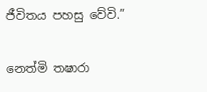ජීවිතය පහසු වේවි.”

නෙත්මි තෂාරා